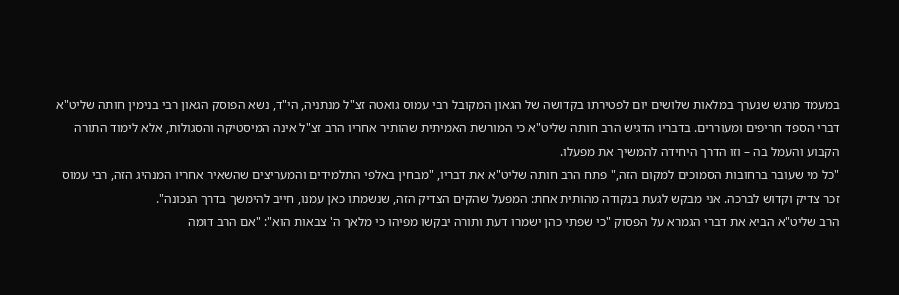במעמד מרגש שנערך במלאות שלושים יום לפטירתו בקדושה של הגאון המקובל רבי עמוס גואטה זצ"ל מנתניה, הי"ד, נשא הפוסק הגאון רבי בנימין חותה שליט"א דברי הספד חריפים ומעוררים. בדבריו הדגיש הרב חותה שליט"א כי המורשת האמיתית שהותיר אחריו הרב זצ"ל אינה המיסטיקה והסגולות, אלא לימוד התורה הקבוע והעמל בה – וזו הדרך היחידה להמשיך את מפעלו.
"כל מי שעובר ברחובות הסמוכים למקום הזה," פתח הרב חותה שליט"א את דבריו, "מבחין באלפי התלמידים והמעריצים שהשאיר אחריו המנהיג הזה, רבי עמוס זכר צדיק וקדוש לברכה. אני מבקש לגעת בנקודה מהותית אחת: המפעל שהקים הצדיק הזה, שנשמתו כאן עמנו, חייב להימשך בדרך הנכונה".
הרב שליט"א הביא את דברי הגמרא על הפסוק "כי שפתי כהן ישמרו דעת ותורה יבקשו מפיהו כי מלאך ה' צבאות הוא": "אם הרב דומה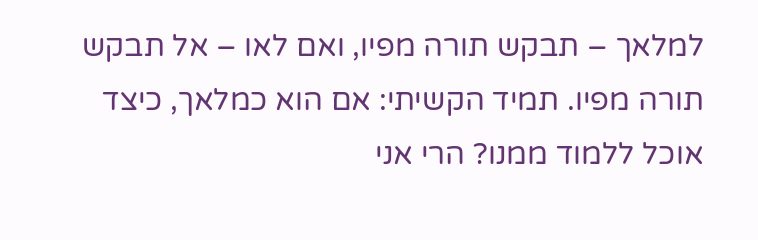למלאך – תבקש תורה מפיו, ואם לאו – אל תבקש תורה מפיו. תמיד הקשיתי: אם הוא כמלאך, כיצד אוכל ללמוד ממנו? הרי אני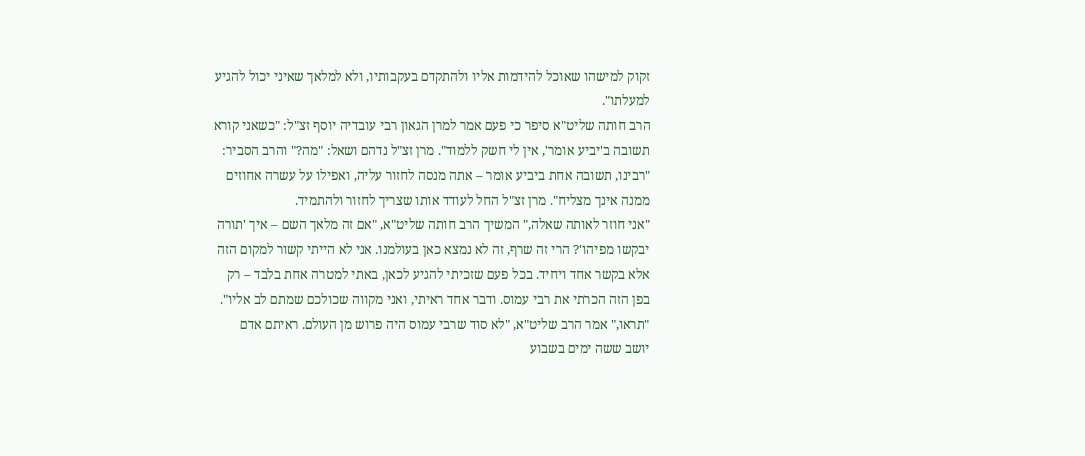זקוק למישהו שאוכל להידמות אליו ולהתקדם בעקבותיו, ולא למלאך שאיני יכול להגיע למעלתו".
הרב חותה שליט"א סיפר כי פעם אמר למרן הגאון רבי עובדיה יוסף זצ"ל: "כשאני קורא תשובה ב'יביע אומר', אין לי חשק ללמוד". מרן זצ"ל נדהם ושאל: "מה?" והרב הסביר: "רבינו, תשובה אחת ביביע אומר – אתה מנסה לחזור עליה, ואפילו על עשרה אחוזים ממנה אינך מצליח". מרן זצ"ל החל לעודד אותו שצריך לחזור ולהתמיד.
"אני חוזר לאותה שאלה," המשיך הרב חותה שליט"א, "אם זה מלאך השם – איך 'תורה יבקשו מפיהו'? הרי זה שרף, זה לא נמצא כאן בעולמנו. אני לא הייתי קשור למקום הזה אלא בקשר אחד ויחיד. בכל פעם שזכיתי להגיע לכאן, באתי למטרה אחת בלבד – רק בפן הזה הכרתי את רבי עמוס. ודבר אחד ראיתי, ואני מקווה שכולכם שמתם לב אליו".
"תראו," אמר הרב שליט"א, "לא סוד שרבי עמוס היה פרוש מן העולם. ראיתם אדם יושב ששה ימים בשבוע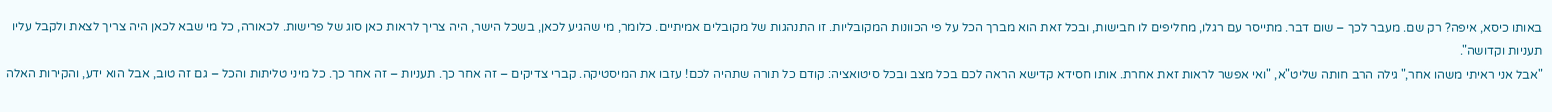באותו כיסא, איפה? רק שם. מעבר לכך – שום דבר. מתייסר עם רגלו, מחליפים לו חבישות, ובכל זאת הוא מברך הכל על פי הכוונות המקובליות. זו התנהגות של מקובלים אמיתיים. כלומר, מי שהגיע לכאן, בשכל הישר, היה צריך לראות כאן סוג של פרישות. לכאורה, כל מי שבא לכאן היה צריך לצאת ולקבל עליו תעניות וקדושה".
"אבל אני ראיתי משהו אחר," גילה הרב חותה שליט"א, "ואי אפשר לראות זאת אחרת. אותו חסידא קדישא הראה לכם בכל מצב ובכל סיטואציה: קודם כל תורה שתהיה לכם! עזבו את המיסטיקה. קברי צדיקים – זה אחר כך. תעניות – זה אחר כך. כל מיני טליתות והכל – גם זה טוב, אבל הוא ידע, והקירות האלה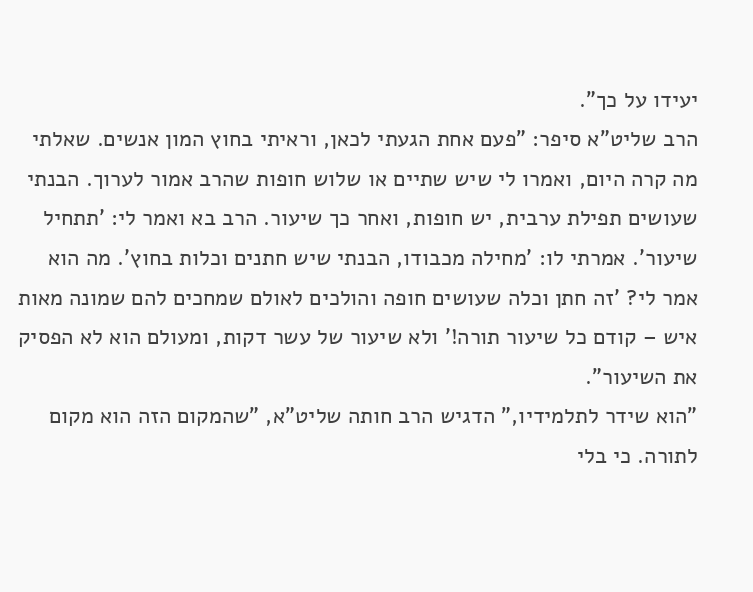יעידו על כך".
הרב שליט"א סיפר: "פעם אחת הגעתי לכאן, וראיתי בחוץ המון אנשים. שאלתי מה קרה היום, ואמרו לי שיש שתיים או שלוש חופות שהרב אמור לערוך. הבנתי שעושים תפילת ערבית, יש חופות, ואחר כך שיעור. הרב בא ואמר לי: 'תתחיל שיעור'. אמרתי לו: 'מחילה מכבודו, הבנתי שיש חתנים וכלות בחוץ'. מה הוא אמר לי? 'זה חתן וכלה שעושים חופה והולכים לאולם שמחכים להם שמונה מאות איש – קודם כל שיעור תורה!' ולא שיעור של עשר דקות, ומעולם הוא לא הפסיק את השיעור".
"הוא שידר לתלמידיו," הדגיש הרב חותה שליט"א, "שהמקום הזה הוא מקום לתורה. כי בלי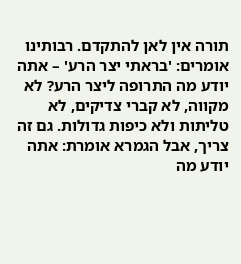תורה אין לאן להתקדם. רבותינו אומרים: 'בראתי יצר הרע' – אתה יודע מה התרופה ליצר הרע? לא מקווה, לא קברי צדיקים, לא טליתות ולא כיפות גדולות. גם זה צריך, אבל הגמרא אומרת: אתה יודע מה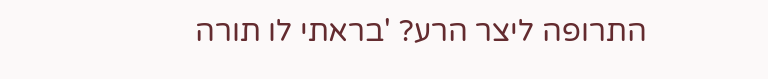התרופה ליצר הרע? 'בראתי לו תורה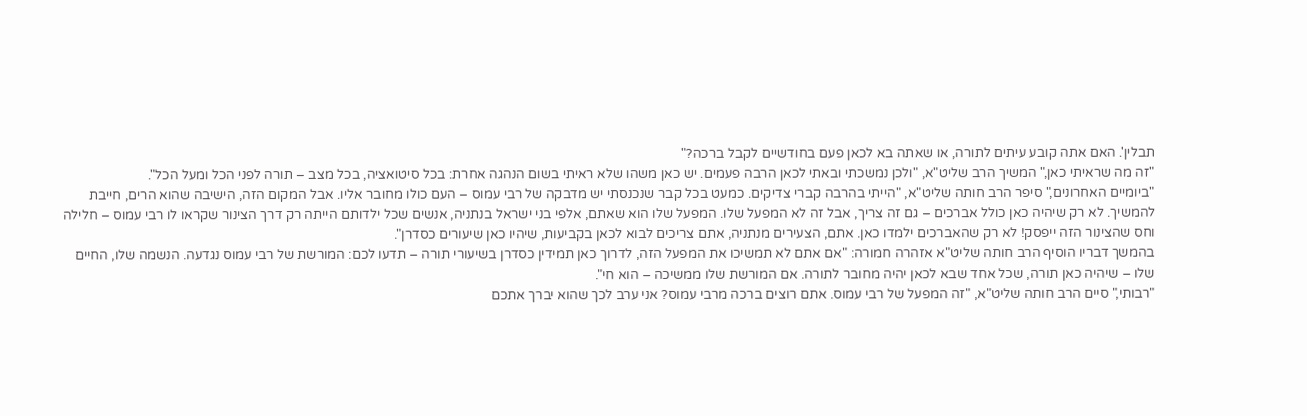תבלין'. האם אתה קובע עיתים לתורה, או שאתה בא לכאן פעם בחודשיים לקבל ברכה?"
"זה מה שראיתי כאן," המשיך הרב שליט"א, "ולכן נמשכתי ובאתי לכאן הרבה פעמים. יש כאן משהו שלא ראיתי בשום הנהגה אחרת: בכל סיטואציה, בכל מצב – תורה לפני הכל ומעל הכל".
"ביומיים האחרונים," סיפר הרב חותה שליט"א, "הייתי בהרבה קברי צדיקים. כמעט בכל קבר שנכנסתי יש מדבקה של רבי עמוס – העם כולו מחובר אליו. אבל המקום הזה, הישיבה שהוא הרים, חייבת להמשיך. לא רק שיהיה כאן כולל אברכים – גם זה צריך, אבל זה לא המפעל שלו. המפעל שלו הוא שאתם, אלפי בני ישראל בנתניה, אנשים שכל ילדותם הייתה רק דרך הצינור שקראו לו רבי עמוס – חלילה וחס שהצינור הזה ייפסק! לא רק שהאברכים ילמדו כאן. אתם, הצעירים מנתניה, אתם צריכים לבוא לכאן בקביעות, שיהיו כאן שיעורים כסדרן".
בהמשך דבריו הוסיף הרב חותה שליט"א אזהרה חמורה: "אם אתם לא תמשיכו את המפעל הזה, לדרוך כאן תמידין כסדרן בשיעורי תורה – תדעו לכם: המורשת של רבי עמוס נגדעה. הנשמה שלו, החיים שלו – שיהיה כאן תורה, שכל אחד שבא לכאן יהיה מחובר לתורה. אם המורשת שלו ממשיכה – הוא חי".
"רבותי," סיים הרב חותה שליט"א, "זה המפעל של רבי עמוס. אתם רוצים ברכה מרבי עמוס? אני ערב לכך שהוא יברך אתכם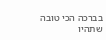בברכה הכי טובה שתהיו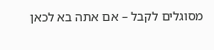מסוגלים לקבל – אם אתה בא לכאן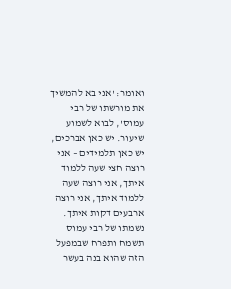ואומר: 'אני בא להמשיך את מורשתו של רבי עמוס', לבוא לשמוע שיעור. יש כאן אברכים, יש כאן תלמידים – אני רוצה חצי שעה ללמוד איתך, אני רוצה שעה ללמוד איתך, אני רוצה ארבעים דקות איתך. נשמתו של רבי עמוס תשמח ותפרח שבמפעל הזה שהוא בנה בעשר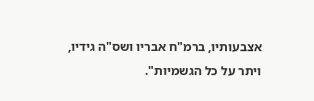אצבעותיו, ברמ"ח אבריו ושס"ה גידיו, ויתר על כל הגשמיות".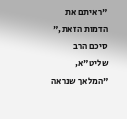"ראיתם את הדמות הזאת," סיכם הרב שליט"א, "המלאך שנראה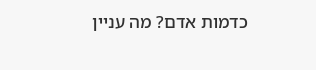כדמות אדם? מה עניין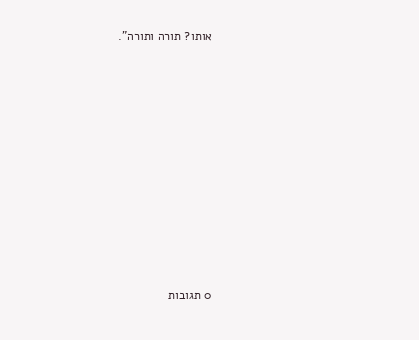אותו? תורה ותורה".











0 תגובות